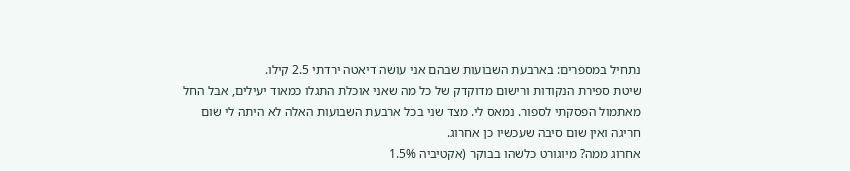נתחיל במספרים: בארבעת השבועות שבהם אני עושה דיאטה ירדתי 2.5 קילו.
שיטת ספירת הנקודות ורישום מדוקדק של כל מה שאני אוכלת התגלו כמאוד יעילים, אבל החל מאתמול הפסקתי לספור. נמאס לי. מצד שני בכל ארבעת השבועות האלה לא היתה לי שום חריגה ואין שום סיבה שעכשיו כן אחרוג.
אחרוג ממה? מיוגורט כלשהו בבוקר (אקטיביה 1.5%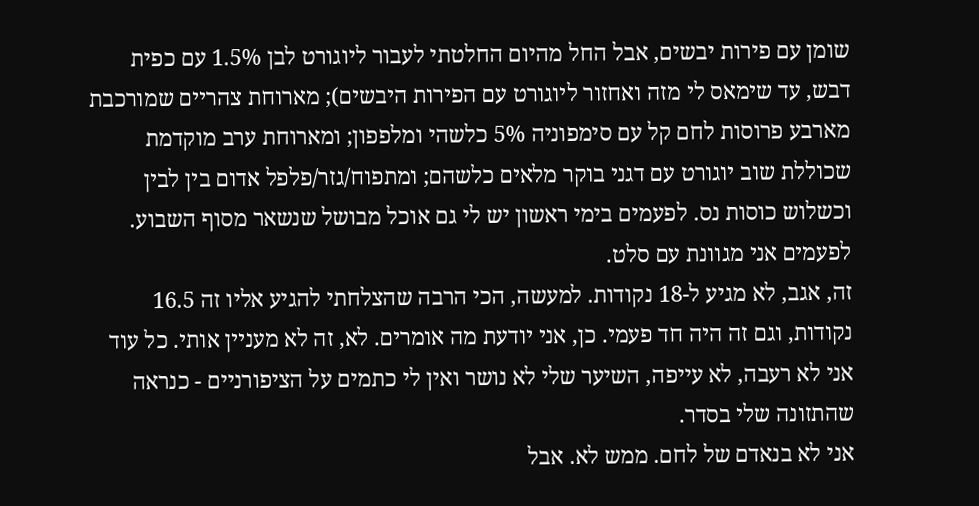שומן עם פירות יבשים, אבל החל מהיום החלטתי לעבור ליוגורט לבן 1.5% עם כפית דבש, עד שימאס לי מזה ואחזור ליוגורט עם הפירות היבשים); מארוחת צהריים שמורכבת מארבע פרוסות לחם קל עם סימפוניה 5% כלשהי ומלפפון; ומארוחת ערב מוקדמת שכוללת שוב יוגורט עם דגני בוקר מלאים כלשהם; ומתפוח/גזר/פלפל אדום בין לבין וכשלוש כוסות נס. לפעמים בימי ראשון יש לי גם אוכל מבושל שנשאר מסוף השבוע. לפעמים אני מגוונת עם סלט.
זה, אגב, לא מגיע ל-18 נקודות. למעשה, הכי הרבה שהצלחתי להגיע אליו זה 16.5 נקודות, וגם זה היה חד פעמי. כן, אני יודעת מה אומרים. לא, זה לא מעניין אותי. כל עוד אני לא רעבה, לא עייפה, השיער שלי לא נושר ואין לי כתמים על הציפורניים - כנראה שהתזונה שלי בסדר.
אני לא בנאדם של לחם. ממש לא. אבל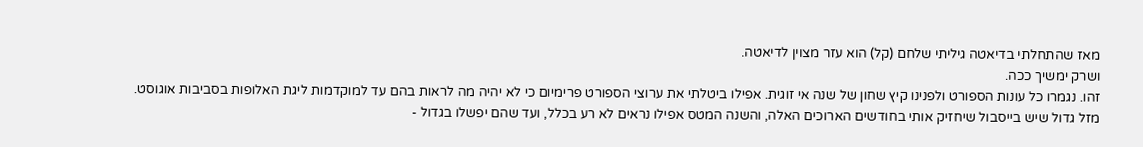מאז שהתחלתי בדיאטה גיליתי שלחם (קל) הוא עזר מצוין לדיאטה.
ושרק ימשיך ככה.
זהו. נגמרו כל עונות הספורט ולפנינו קיץ שחון של שנה אי זוגית. אפילו ביטלתי את ערוצי הספורט פרימיום כי לא יהיה מה לראות בהם עד למוקדמות ליגת האלופות בסביבות אוגוסט.
מזל גדול שיש בייסבול שיחזיק אותי בחודשים הארוכים האלה, והשנה המטס אפילו נראים לא רע בכלל, ועד שהם יפשלו בגדול -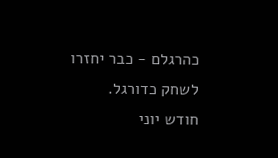כהרגלם - כבר יחזרו לשחק כדורגל.
חודש יוני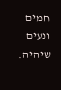חמים ונעים שיהיה.